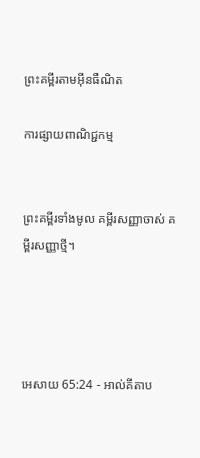ព្រះគម្ពីរតាមអ៊ីនធឺណិត

ការផ្សាយពាណិជ្ជកម្ម


ព្រះគម្ពីរទាំងមូល គម្ពីរសញ្ញាចាស់ គម្ពីរសញ្ញាថ្មី។




អេសាយ 65:24 - អាល់គីតាប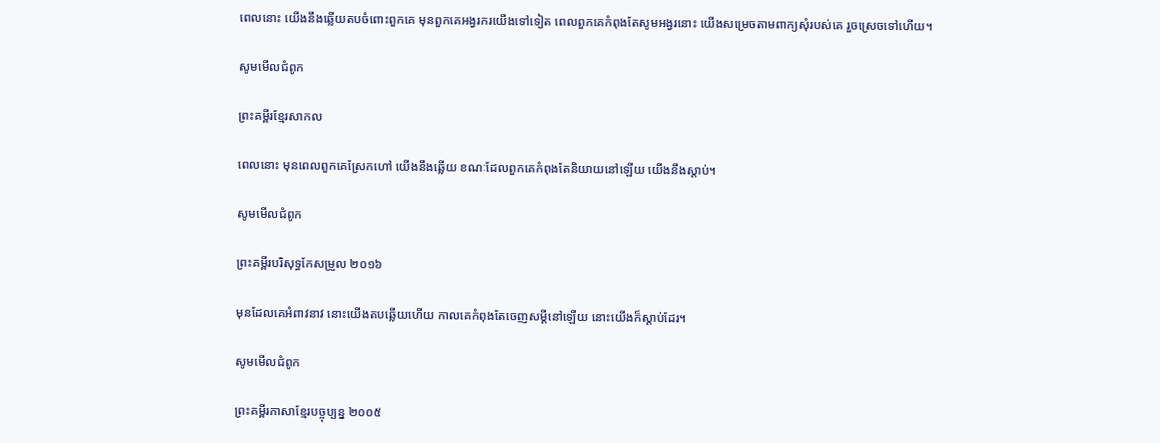ពេលនោះ យើងនឹងឆ្លើយតបចំពោះពួកគេ មុនពួកគេអង្វរករយើងទៅទៀត ពេលពួកគេកំពុងតែសូម‌អង្វរនោះ យើងសម្រេចតាមពាក្យសុំរបស់គេ រួចស្រេចទៅហើយ។

សូមមើលជំពូក

ព្រះគម្ពីរខ្មែរសាកល

ពេលនោះ មុនពេលពួកគេស្រែកហៅ យើងនឹងឆ្លើយ ខណៈដែលពួកគេកំពុងតែនិយាយនៅឡើយ យើងនឹងស្ដាប់។

សូមមើលជំពូក

ព្រះគម្ពីរបរិសុទ្ធកែសម្រួល ២០១៦

មុនដែលគេអំពាវ‌នាវ នោះយើងតបឆ្លើយហើយ កាលគេកំពុងតែចេញសម្ដីនៅឡើយ នោះយើងក៏ស្តាប់ដែរ។

សូមមើលជំពូក

ព្រះគម្ពីរភាសាខ្មែរបច្ចុប្បន្ន ២០០៥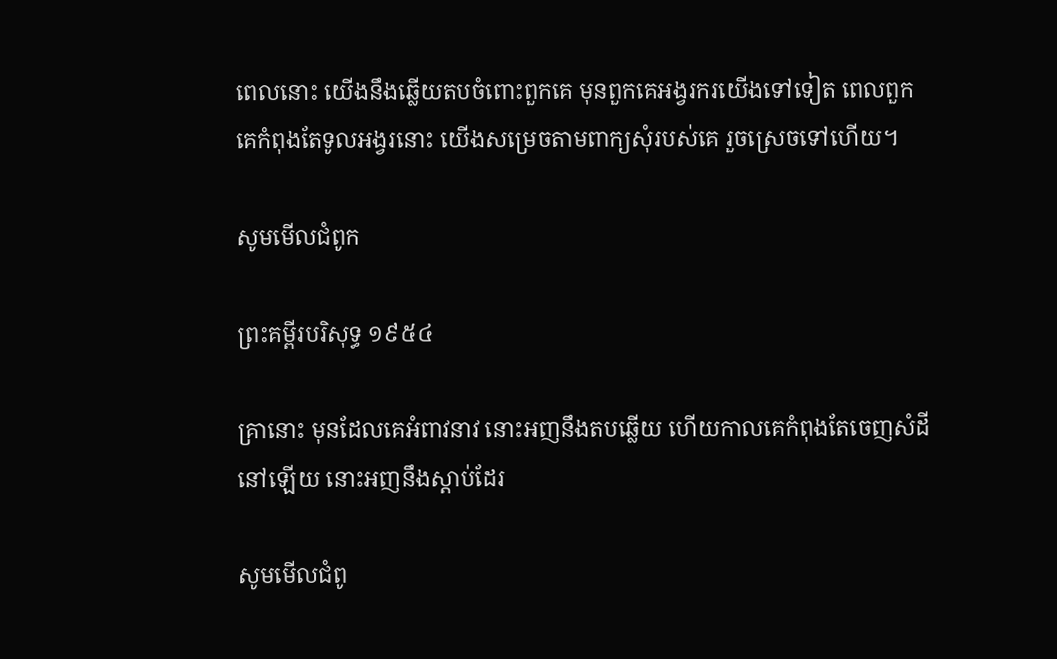ពេលនោះ យើងនឹងឆ្លើយតបចំពោះពួកគេ មុនពួកគេអង្វរករយើងទៅទៀត ពេលពួកគេកំពុងតែទូល‌អង្វរនោះ យើងសម្រេចតាមពាក្យសុំរបស់គេ រួចស្រេចទៅហើយ។

សូមមើលជំពូក

ព្រះគម្ពីរបរិសុទ្ធ ១៩៥៤

គ្រានោះ មុនដែលគេអំពាវ‌នាវ នោះអញនឹងតបឆ្លើយ ហើយកាលគេកំពុងតែចេញសំដីនៅឡើយ នោះអញនឹងស្តាប់ដែរ

សូមមើលជំពូ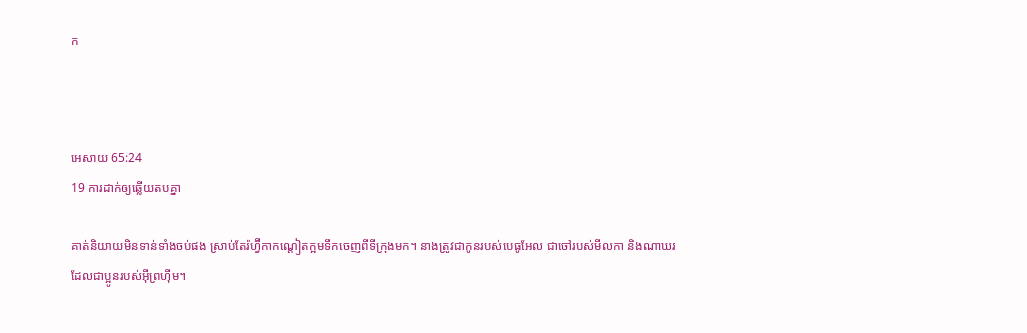ក



អេសាយ 65:24
19 ការដាក់ឲ្យឆ្លើយតបគ្នា

គាត់និយាយមិនទាន់ទាំងចប់ផង ស្រាប់តែរ៉ហ្វ៊ីកាកណ្តៀតក្អមទឹកចេញពីទីក្រុងមក។ នាងត្រូវជាកូនរបស់បេធូ‌អែល ជាចៅរបស់មីលកា និងណាឃរ ដែលជាប្អូនរបស់អ៊ីព្រហ៊ីម។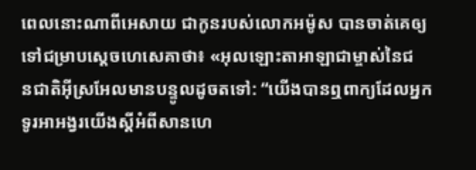ពេលនោះណាពីអេសាយ ជាកូនរបស់លោកអម៉ូស បានចាត់គេឲ្យទៅជម្រាបស្តេចហេ‌សេគាថា៖ «អុលឡោះ‌តាអាឡាជាម្ចាស់នៃជន‌ជាតិអ៊ីស្រ‌អែលមានបន្ទូលដូចតទៅ: “យើងបានឮពាក្យដែលអ្នកទូរអា‌អង្វរយើងស្តីអំពីសាន‌ហេ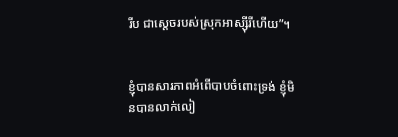រីប ជាស្តេចរបស់ស្រុកអាស្ស៊ី‌រីហើយ”។


ខ្ញុំបានសារ‌ភាពអំពើបាបចំពោះទ្រង់ ខ្ញុំមិនបានលាក់‌លៀ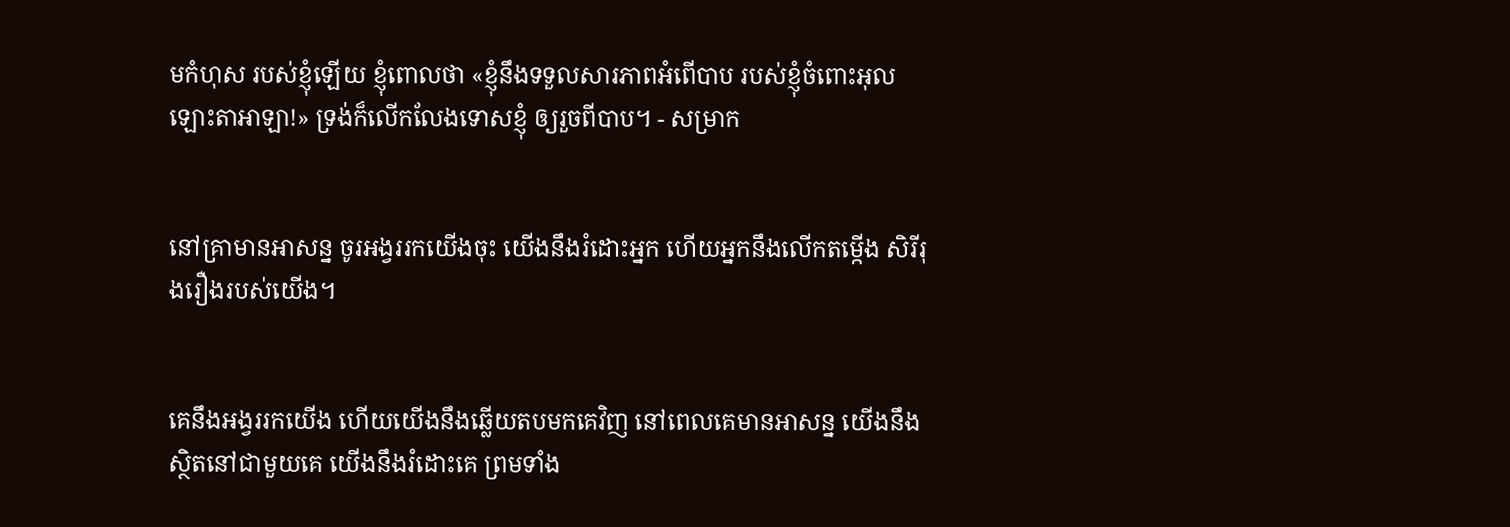មកំហុស របស់ខ្ញុំឡើយ ខ្ញុំពោលថា «ខ្ញុំនឹងទទួលសារ‌ភាពអំពើបាប របស់ខ្ញុំចំពោះអុលឡោះ‌តាអាឡា!» ទ្រង់ក៏លើក‌លែងទោសខ្ញុំ ឲ្យរួចពីបាប។ - សម្រាក


នៅគ្រាមានអាសន្ន ចូរអង្វររកយើងចុះ យើងនឹងរំដោះអ្នក ហើយអ្នកនឹងលើកតម្កើង សិរី‌រុង‌រឿងរបស់យើង។


គេនឹងអង្វររកយើង ហើយយើងនឹងឆ្លើយតបមកគេវិញ នៅពេលគេមានអាសន្ន យើងនឹងស្ថិតនៅជាមួយគេ យើងនឹងរំដោះគេ ព្រមទាំង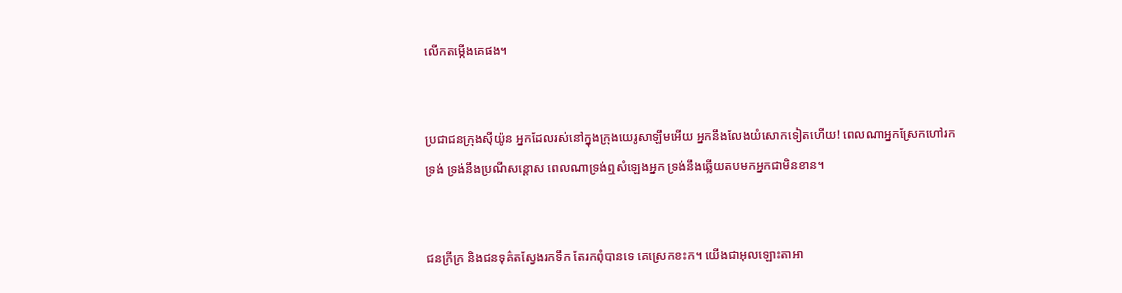លើកតម្កើងគេផង។


ប្រជា‌ជនក្រុងស៊ីយ៉ូន អ្នកដែលរស់នៅក្នុងក្រុងយេរូ‌សាឡឹមអើយ អ្នកនឹងលែងយំសោកទៀតហើយ! ពេលណាអ្នកស្រែកហៅរកទ្រង់ ទ្រង់នឹងប្រណីសន្ដោស ពេលណាទ្រង់ឮសំឡេងអ្នក ទ្រង់នឹងឆ្លើយតបមកអ្នកជាមិនខាន។


ជនក្រីក្រ និងជនទុគ៌តស្វែងរកទឹក តែរកពុំបានទេ គេស្រេកខះក។ យើងជាអុលឡោះ‌តាអា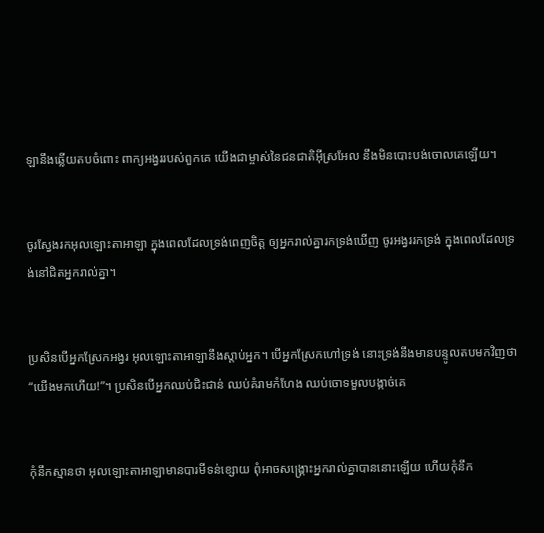ឡានឹងឆ្លើយតបចំពោះ ពាក្យអង្វររបស់ពួកគេ យើងជាម្ចាស់នៃជន‌ជាតិអ៊ីស្រ‌អែល នឹងមិនបោះបង់ចោលគេឡើយ។


ចូរស្វែងរកអុលឡោះ‌តាអាឡា ក្នុងពេលដែលទ្រង់ពេញចិត្ត ឲ្យអ្នករាល់គ្នារកទ្រង់ឃើញ ចូរអង្វររកទ្រង់ ក្នុងពេលដែលទ្រង់នៅជិតអ្នករាល់គ្នា។


ប្រសិនបើអ្នកស្រែកអង្វរ អុលឡោះ‌តាអាឡានឹងស្តាប់អ្នក។ បើអ្នកស្រែកហៅទ្រង់ នោះទ្រង់នឹងមានបន្ទូលតបមកវិញថា “យើងមកហើយ!”។ ប្រសិនបើអ្នកឈប់ជិះ‌ជាន់ ឈប់គំរាមកំហែង ឈប់ចោទមួលបង្កាច់គេ


កុំនឹកស្មានថា អុលឡោះ‌តាអាឡាមានបារមីទន់ខ្សោយ ពុំអាចសង្គ្រោះអ្នករាល់គ្នាបាននោះឡើយ ហើយកុំនឹក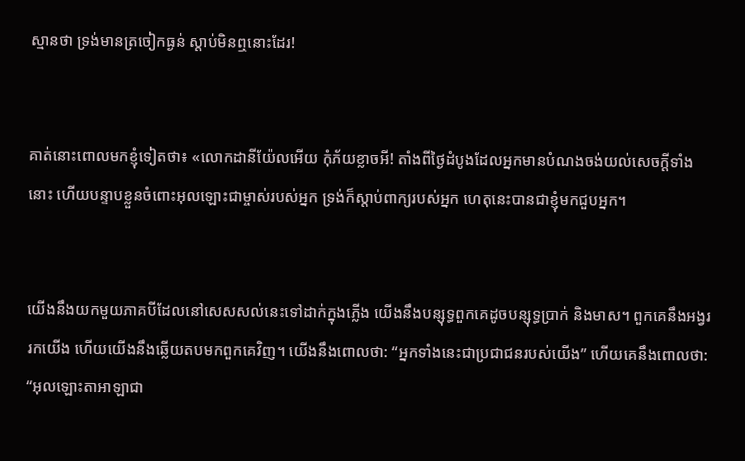ស្មានថា ទ្រង់មានត្រចៀកធ្ងន់ ស្ដាប់មិនឮនោះដែរ!


គាត់នោះពោលមកខ្ញុំទៀតថា៖ «លោកដានី‌យ៉ែលអើយ កុំភ័យខ្លាចអី! តាំងពីថ្ងៃដំបូងដែលអ្នកមានបំណងចង់យល់សេចក្ដីទាំងនោះ ហើយបន្ទាបខ្លួនចំពោះអុលឡោះជាម្ចាស់របស់អ្នក ទ្រង់ក៏ស្តាប់ពាក្យរបស់អ្នក ហេតុនេះបានជាខ្ញុំមកជួបអ្នក។


យើងនឹងយកមួយភាគបីដែលនៅសេស‌សល់នេះទៅដាក់ក្នុងភ្លើង យើងនឹងបន្សុទ្ធពួកគេដូចបន្សុទ្ធប្រាក់ និងមាស។ ពួកគេនឹងអង្វររកយើង ហើយយើងនឹងឆ្លើយតបមកពួកគេវិញ។ យើងនឹងពោលថា: “អ្នកទាំងនេះជាប្រជា‌ជនរបស់យើង” ហើយគេនឹងពោលថា: “អុលឡោះ‌តាអាឡាជា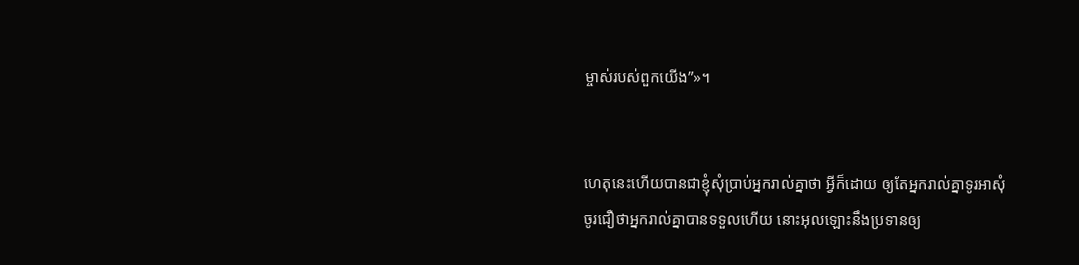ម្ចាស់របស់ពួកយើង”»។


ហេតុនេះហើយបានជាខ្ញុំសុំប្រាប់អ្នករាល់គ្នាថា អ្វីក៏ដោយ ឲ្យតែអ្នករាល់គ្នាទូរអាសុំ ចូរជឿថាអ្នករាល់គ្នាបានទទួលហើយ នោះអុលឡោះនឹងប្រទានឲ្យ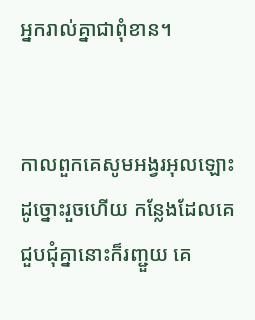អ្នករាល់គ្នាជាពុំ‌ខាន។


កាលពួកគេសូម‌អង្វរអុលឡោះដូច្នោះរួចហើយ កន្លែងដែលគេជួប‌ជុំគ្នានោះក៏រញ្ជួយ គេ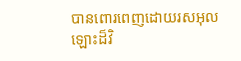បានពោរ‌ពេញដោយរស‌អុលឡោះដ៏វិ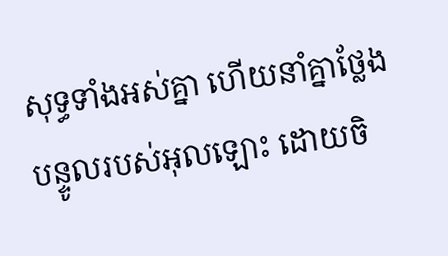សុទ្ធទាំងអស់គ្នា ហើយនាំគ្នាថ្លែងបន្ទូលរបស់អុលឡោះ ដោយចិ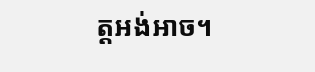ត្ដអង់‌អាច។